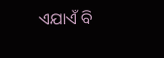ଏଯାଏଁ ବି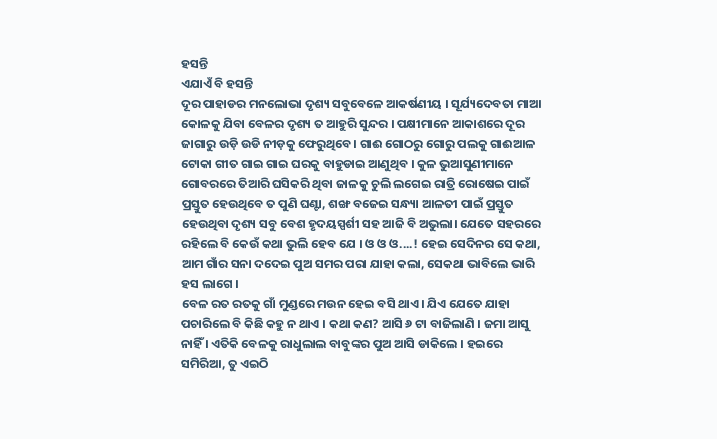ହସନ୍ତି
ଏଯାଏଁ ବି ହସନ୍ତି
ଦୂର ପାହାଡର ମନଲୋଭା ଦୃଶ୍ୟ ସବୁବେଳେ ଆକର୍ଷଣୀୟ । ସୂର୍ଯ୍ୟଦେବତା ମାଆ କୋଳକୁ ଯିବା ବେଳର ଦୃଶ୍ୟ ତ ଆହୁରି ସୁନ୍ଦର । ପକ୍ଷୀମାନେ ଆକାଶରେ ଦୂର ଜାଗାରୁ ଉଡ଼ି ଉଡି ନୀଡ଼କୁ ଫେରୁଥିବେ। ଗାଈ ଗୋଠରୁ ଗୋରୁ ପଲକୁ ଗାଈଆଳ ଟୋକା ଗୀତ ଗାଇ ଗାଇ ଘରକୁ ବାହୁଡାଇ ଆଣୁଥିବ । କୁଳ ଭୁଆସୁଣୀମାନେ ଗୋବରରେ ତିଆରି ଘସିକରି ଥିବା ଜାଳକୁ ଚୁଲି ଲଗେଇ ରାତ୍ରି ରୋଷେଇ ପାଇଁ ପ୍ରସ୍ତୁତ ହେଉଥିବେ ତ ପୁଣି ଘଣ୍ଟା, ଶଙ୍ଖ ବଜେଇ ସନ୍ଧ୍ୟା ଆଳତୀ ପାଇଁ ପ୍ରସ୍ତୁତ ହେଉଥିବା ଦୃଶ୍ୟ ସବୁ ବେଶ ହୃଦୟସ୍ପର୍ଶୀ ସହ ଆଜି ବି ଅଭୁଲା। ଯେତେ ସହରରେ ରହିଲେ ବି କେଉଁ କଥା ଭୁଲି ହେବ ଯେ । ଓ ଓ ଓ....! ହେଇ ସେଦିନର ସେ କଥା, ଆମ ଗାଁର ସନା ଦଦେଇ ପୁଅ ସମର ପରା ଯାହା କଲା, ସେକଥା ଭାବିଲେ ଭାରି ହସ ଲାଗେ ।
ବେଳ ରତ ରତକୁ ଗାଁ ମୁଣ୍ଡରେ ମଉନ ହେଇ ବସି ଥାଏ। ଯିଏ ଯେତେ ଯାହା ପଚାରିଲେ ବି କିଛି କହୁ ନ ଥାଏ । କଥା କଣ? ଆସି ୬ ଟା ବାଜିଲାଣି । ଜମା ଆସୁ ନାହିଁ । ଏତିକି ବେଳକୁ ରାଧୁଲାଲ ବାବୁଙ୍କର ପୁଅ ଆସି ଡାକିଲେ । ହଇରେ ସମିରିଆ, ତୁ ଏଇଠି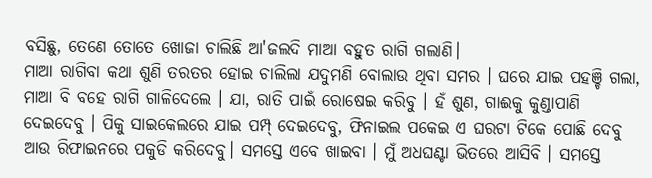ବସିଛୁ, ତେଣେ ତୋତେ ଖୋଜା ଚାଲିଛି ଆ'ଜଲଦି ମାଆ ବହୁତ ରାଗି ଗଲାଣି।
ମାଆ ରାଗିବା କଥା ଶୁଣି ତରତର ହୋଇ ଚାଲିଲା ଯଦୁମଣି ବୋଲାଉ ଥିବା ସମର । ଘରେ ଯାଇ ପହଞ୍ଚି ଗଲା, ମାଆ ବି ବହେ ରାଗି ଗାଳିଦେଲେ । ଯା, ରାତି ପାଇଁ ରୋଷେଇ କରିବୁ । ହଁ ଶୁଣ, ଗାଈକୁ କୁଣ୍ଡାପାଣି ଦେଇଦେବୁ । ପିକୁ ସାଇକେଲରେ ଯାଇ ପମ୍ପ୍ ଦେଇଦେବୁ, ଫିନାଇଲ ପକେଇ ଏ ଘରଟା ଟିକେ ପୋଛି ଦେବୁ ଆଉ ରିଫାଇନରେ ପକୁଡି କରିଦେବୁ। ସମସ୍ତେ ଏବେ ଖାଇବା । ମୁଁ ଅଧଘଣ୍ଟା ଭିତରେ ଆସିବି । ସମସ୍ତେ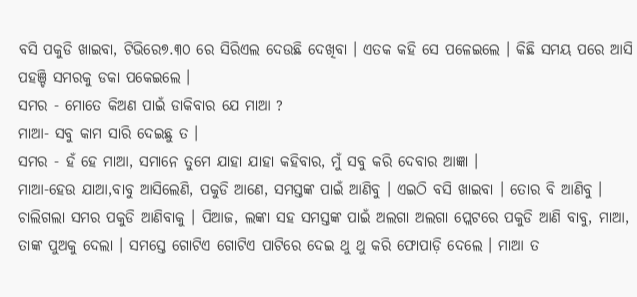ବସି ପକୁଡି ଖାଇବା, ଟିଭିରେ୭.୩୦ ରେ ସିରିଏଲ ଦେଉଛି ଦେଖିବା । ଏତକ କହି ସେ ପଳେଇଲେ । କିଛି ସମୟ ପରେ ଆସି ପହଞ୍ଚି ସମରକୁ ଡକା ପକେଇଲେ ।
ସମର - ମୋତେ କିଅଣ ପାଇଁ ଡାକିବାର ଯେ ମାଆ ?
ମାଆ- ସବୁ କାମ ସାରି ଦେଇଛୁ ତ ।
ସମର - ହଁ ହେ ମାଆ, ସମାନେ ତୁମେ ଯାହା ଯାହା କହିବାର, ମୁଁ ସବୁ କରି ଦେବାର ଆଜ୍ଞା ।
ମାଆ-ହେଉ ଯାଆ,ବାବୁ ଆସିଲେଣି, ପକୁଡି ଆଣେ, ସମସ୍ତଙ୍କ ପାଇଁ ଆଣିବୁ । ଏଇଠି ବସି ଖାଇବା । ତୋର ବି ଆଣିବୁ ।
ଚାଲିଗଲା ସମର ପକୁଡି ଆଣିବାକୁ । ପିଆଜ, ଲଙ୍କା ସହ ସମସ୍ତଙ୍କ ପାଇଁ ଅଲଗା ଅଲଗା ପ୍ଲେଟରେ ପକୁଡି ଆଣି ବାବୁ, ମାଆ, ତାଙ୍କ ପୁଅକୁ ଦେଲା । ସମସ୍ତେ ଗୋଟିଏ ଗୋଟିଏ ପାଟିରେ ଦେଇ ଥୁ ଥୁ କରି ଫୋପାଡ଼ି ଦେଲେ । ମାଆ ତ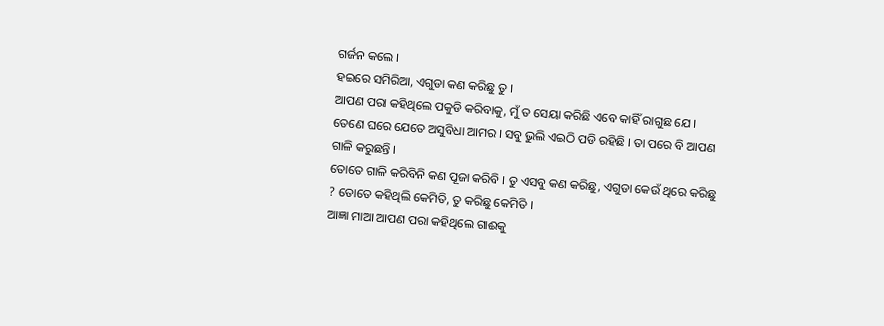ଗର୍ଜନ କଲେ ।
ହଇରେ ସମିରିଆ, ଏଗୁଡା କଣ କରିଛୁ ତୁ ।
ଆପଣ ପରା କହିଥିଲେ ପକୁଡି କରିବାକୁ, ମୁଁ ତ ସେୟା କରିଛି ଏବେ କାହିଁ ରାଗୁଛ ଯେ । ତେଣେ ଘରେ ଯେତେ ଅସୁବିଧା ଆମର । ସବୁ ଭୁଲି ଏଇଠି ପଡି ରହିଛି । ତା ପରେ ବି ଆପଣ ଗାଳି କରୁଛନ୍ତି ।
ତୋତେ ଗାଳି କରିବିନି କଣ ପୂଜା କରିବି । ତୁ ଏସବୁ କଣ କରିଛୁ, ଏଗୁଡା କେଉଁ ଥିରେ କରିଛୁ ? ତୋତେ କହିଥିଲି କେମିତି, ତୁ କରିଛୁ କେମିତି ।
ଆଜ୍ଞା ମାଆ ଆପଣ ପରା କହିଥିଲେ ଗାଈକୁ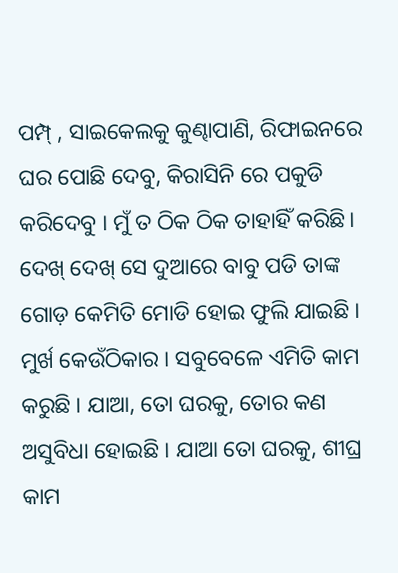ପମ୍ପ୍ , ସାଇକେଲକୁ କୁଣ୍ଢାପାଣି, ରିଫାଇନରେ ଘର ପୋଛି ଦେବୁ, କିରାସିନି ରେ ପକୁଡି କରିଦେବୁ । ମୁଁ ତ ଠିକ ଠିକ ତାହାହିଁ କରିଛି।
ଦେଖ୍ ଦେଖ୍ ସେ ଦୁଆରେ ବାବୁ ପଡି ତାଙ୍କ ଗୋଡ଼ କେମିତି ମୋଡି ହୋଇ ଫୁଲି ଯାଇଛି । ମୁର୍ଖ କେଉଁଠିକାର । ସବୁବେଳେ ଏମିତି କାମ କରୁଛି । ଯାଆ, ତୋ ଘରକୁ, ତୋର କଣ ଅସୁବିଧା ହୋଇଛି । ଯାଆ ତୋ ଘରକୁ, ଶୀଘ୍ର କାମ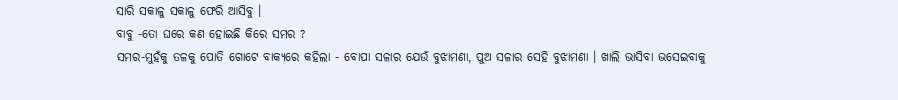ସାରି ସକାଳୁ ସକାଳୁ ଫେରି ଆସିବୁ ।
ବାବୁ -ତୋ ଘରେ କଣ ହୋଇଛି କିରେ ସମର ?
ସମର-ମୁହଁକୁ ତଳକୁ ପୋତି ଗୋଟେ ବାକ୍ୟରେ କହିଲା - ବୋପା ସଳାର ଯେଉଁ ବୁଝାମଣା, ପୁଅ ସଳାର ସେହି ବୁଝାମଣା । ଖାଲି ଭାସିବା ଭସେଇବାକୁ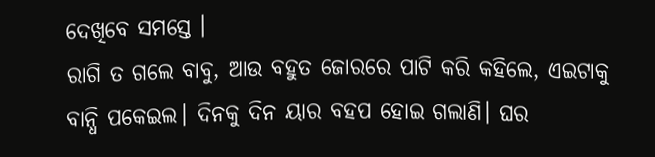ଦେଖିବେ ସମସ୍ତେ ।
ରାଗି ତ ଗଲେ ବାବୁ, ଆଉ ବହୁତ ଜୋରରେ ପାଟି କରି କହିଲେ, ଏଇଟାକୁ ବାନ୍ଧି ପକେଇଲ। ଦିନକୁ ଦିନ ୟାର ବହପ ହୋଇ ଗଲାଣି। ଘର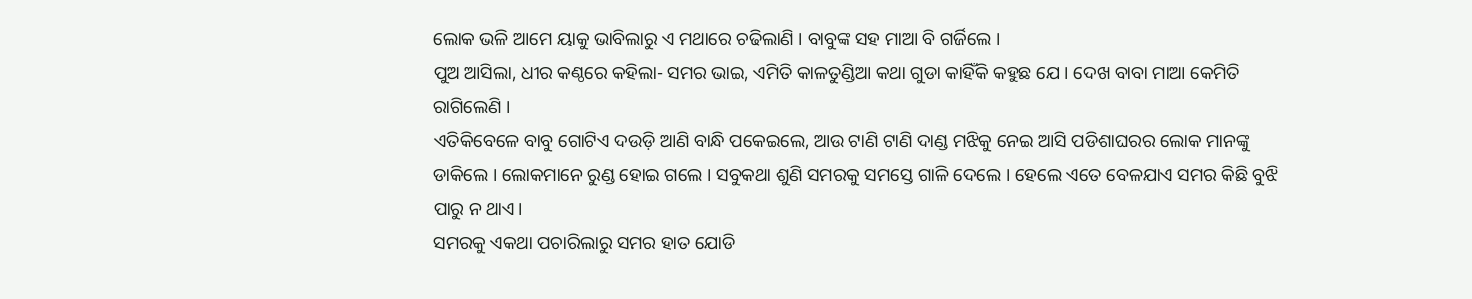ଲୋକ ଭଳି ଆମେ ୟାକୁ ଭାବିଲାରୁ ଏ ମଥାରେ ଚଢିଲାଣି । ବାବୁଙ୍କ ସହ ମାଆ ବି ଗର୍ଜିଲେ ।
ପୁଅ ଆସିଲା, ଧୀର କଣ୍ଠରେ କହିଲା- ସମର ଭାଇ, ଏମିତି କାଳତୁଣ୍ଡିଆ କଥା ଗୁଡା କାହିଁକି କହୁଛ ଯେ । ଦେଖ ବାବା ମାଆ କେମିତି ରାଗିଲେଣି ।
ଏତିକିବେଳେ ବାବୁ ଗୋଟିଏ ଦଉଡ଼ି ଆଣି ବାନ୍ଧି ପକେଇଲେ, ଆଉ ଟାଣି ଟାଣି ଦାଣ୍ଡ ମଝିକୁ ନେଇ ଆସି ପଡିଶାଘରର ଲୋକ ମାନଙ୍କୁ ଡାକିଲେ । ଲୋକମାନେ ରୁଣ୍ଡ ହୋଇ ଗଲେ । ସବୁକଥା ଶୁଣି ସମରକୁ ସମସ୍ତେ ଗାଳି ଦେଲେ । ହେଲେ ଏତେ ବେଳଯାଏ ସମର କିଛି ବୁଝି ପାରୁ ନ ଥାଏ।
ସମରକୁ ଏକଥା ପଚାରିଲାରୁ ସମର ହାତ ଯୋଡି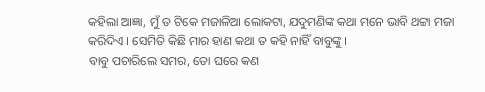କହିଲା ଆଜ୍ଞା, ମୁଁ ତ ଟିକେ ମଜାଳିଆ ଲୋକଟା, ଯଦୁମଣିଙ୍କ କଥା ମନେ ଭାବି ଥଟ୍ଟା ମଜା କରିଦିଏ । ସେମିତି କିଛି ମାର ହାଣ କଥା ତ କହି ନାହିଁ ବାବୁଙ୍କୁ ।
ବାବୁ ପଚାରିଲେ ସମର, ତୋ ଘରେ କଣ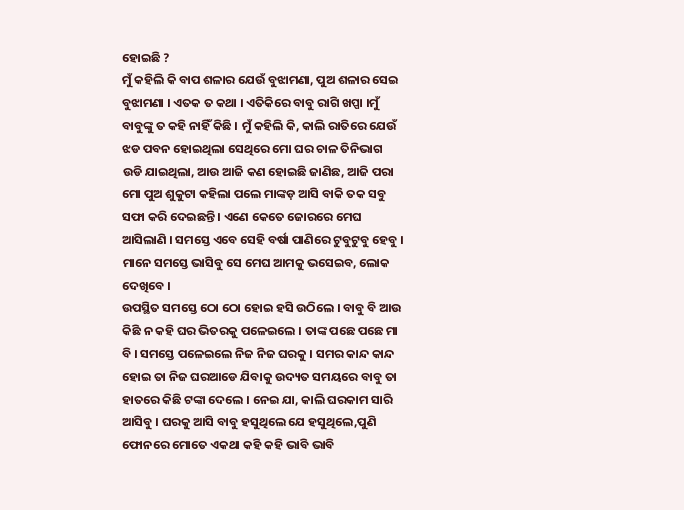ହୋଇଛି ?
ମୁଁ କହିଲି କି ବାପ ଶଳାର ଯେଉଁ ବୁଝାମଣା, ପୁଅ ଶଳାର ସେଇ ବୁଝାମଣା । ଏତକ ତ କଥା । ଏତିକିରେ ବାବୁ ରାଗି ଖପ୍ପା ।ମୁଁ ବାବୁଙ୍କୁ ତ କହି ନାହିଁ କିଛି । ମୁଁ କହିଲି କି, କାଲି ରାତିରେ ଯେଉଁ ଝଡ ପବନ ହୋଇଥିଲା ସେଥିରେ ମୋ ଘର ଚାଳ ତିନିଭାଗ ଉଡି ଯାଇଥିଲା, ଆଉ ଆଜି କଣ ହୋଇଛି ଜାଣିଛ, ଆଜି ପରା ମୋ ପୁଅ ଶୁକୁଟା କହିଲା ପଲେ ମାଙ୍କଡ଼ ଆସି ବାକି ତକ ସବୁ ସଫା କରି ଦେଇଛନ୍ତି । ଏଣେ କେତେ ଜୋରରେ ମେଘ ଆସିଲାଣି । ସମସ୍ତେ ଏବେ ସେହି ବର୍ଷା ପାଣିରେ ଟୁବୁଟୁବୁ ହେବୁ । ମାନେ ସମସ୍ତେ ଭାସିବୁ ସେ ମେଘ ଆମକୁ ଭସେଇବ, ଲୋକ ଦେଖିବେ ।
ଉପସ୍ଥିତ ସମସ୍ତେ ଠୋ ଠୋ ହୋଇ ହସି ଉଠିଲେ । ବାବୁ ବି ଆଉ କିଛି ନ କହି ଘର ଭିତରକୁ ପଳେଇଲେ । ତାଙ୍କ ପଛେ ପଛେ ମା ବି । ସମସ୍ତେ ପଳେଇଲେ ନିଜ ନିଜ ଘରକୁ । ସମର କାନ୍ଦ କାନ୍ଦ ହୋଇ ତା ନିଜ ଘରଆଡେ ଯିବାକୁ ଉଦ୍ୟତ ସମୟରେ ବାବୁ ତା ହାତରେ କିଛି ଟଙ୍କା ଦେଲେ । ନେଇ ଯା, କାଲି ଘରକାମ ସାରି ଆସିବୁ । ଘରକୁ ଆସି ବାବୁ ହସୁଥିଲେ ଯେ ହସୁଥିଲେ,ପୁଣି ଫୋନରେ ମୋତେ ଏକଥା କହି କହି ଭାବି ଭାବି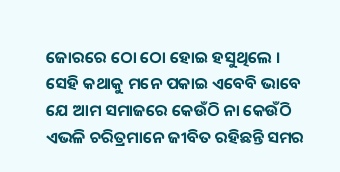ଜୋରରେ ଠୋ ଠୋ ହୋଇ ହସୁଥିଲେ ।
ସେହି କଥାକୁ ମନେ ପକାଇ ଏବେବି ଭାବେ ଯେ ଆମ ସମାଜରେ କେଉଁଠି ନା କେଉଁଠି ଏଭଳି ଚରିତ୍ରମାନେ ଜୀବିତ ରହିଛନ୍ତି ସମର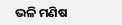ଭଳି ମଣିଷ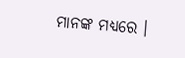ମାନଙ୍କ ମଧ୍ୟରେ ।